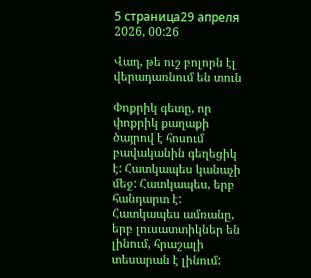5 страница29 апреля 2026, 00:26

Վաղ, թե ուշ բոլորն էլ վերադառնում են տուն

Փոքրիկ գետը, որ փոքրիկ քաղաքի ծայրով է հոսում բավականին գեղեցիկ է: Հատկապես կանաչի մեջ: Հատկապես, երբ հանդարտ է: Հատկապես ամռանը, երբ լուսատտիկներ են լինում, հրաշալի տեսարան է լինում: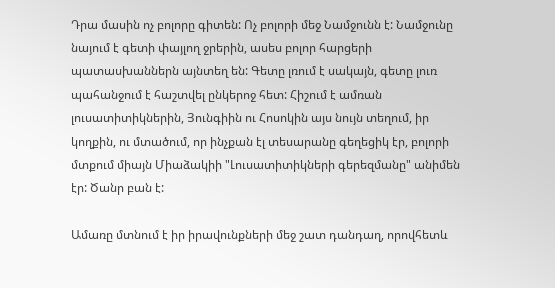Դրա մասին ոչ բոլորը գիտեն: Ոչ բոլորի մեջ Նամջունն է: Նամջունը նայում է գետի փայլող ջրերին, ասես բոլոր հարցերի պատասխաններն այնտեղ են: Գետը լռում է սակայն, գետը լուռ պահանջում է հաշտվել ընկերոջ հետ: Հիշում է ամռան լուսատիտիկներին, Յունգիին ու Հոսոկին այս նույն տեղում, իր կողքին, ու մտածում, որ ինչքան էլ տեսարանը գեղեցիկ էր, բոլորի մտքում միայն Միաձակիի "Լուսատիտիկների գերեզմանը" անիմեն էր: Ծանր բան է:

Ամառը մտնում է իր իրավունքների մեջ շատ դանդաղ, որովհետև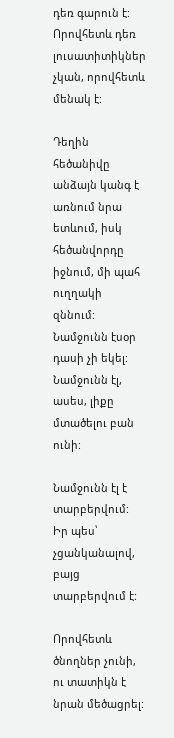դեռ գարուն է: Որովհետև դեռ լուսատիտիկներ չկան, որովհետև մենակ է:

Դեղին հեծանիվը անձայն կանգ է առնում նրա ետևում, իսկ հեծանվորդը իջնում, մի պահ ուղղակի զննում: Նամջունն էսօր դասի չի եկել: Նամջունն էլ, ասես, լիքը մտածելու բան ունի:

Նամջունն էլ է տարբերվում: Իր պես՝ չցանկանալով, բայց տարբերվում է:

Որովհետև ծնողներ չունի, ու տատիկն է նրան մեծացրել: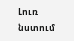Լուռ նստում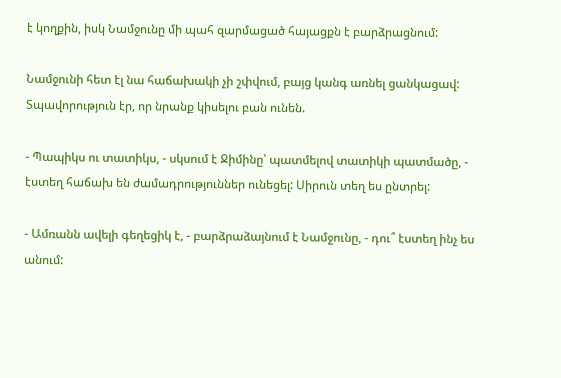է կողքին, իսկ Նամջունը մի պահ զարմացած հայացքն է բարձրացնում:

Նամջունի հետ էլ նա հաճախակի չի շփվում, բայց կանգ առնել ցանկացավ: Տպավորություն էր, որ նրանք կիսելու բան ունեն.

- Պապիկս ու տատիկս, - սկսում է Ջիմինը՝ պատմելով տատիկի պատմածը, - էստեղ հաճախ են ժամադրություններ ունեցել: Սիրուն տեղ ես ընտրել:

- Ամռանն ավելի գեղեցիկ է, - բարձրաձայնում է Նամջունը, - դու՞ էստեղ ինչ ես անում: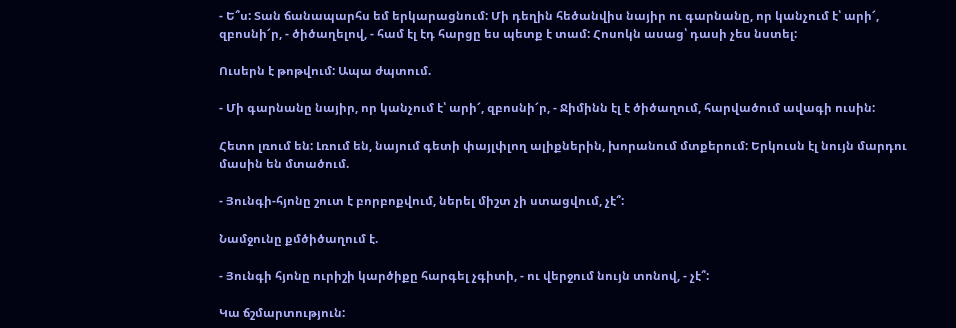- Ե՞ս: Տան ճանապարհս եմ երկարացնում: Մի դեղին հեծանվիս նայիր ու գարնանը, որ կանչում է՝ արի՜, զբոսնի՜ր, - ծիծաղելով, - համ էլ էդ հարցը ես պետք է տամ: Հոսոկն ասաց՝ դասի չես նստել:

Ուսերն է թոթվում: Ապա ժպտում.

- Մի գարնանը նայիր, որ կանչում է՝ արի՜, զբոսնի՜ր, - Ջիմինն էլ է ծիծաղում, հարվածում ավագի ուսին:

Հետո լռում են: Լռում են, նայում գետի փայլփլող ալիքներին, խորանում մտքերում: Երկուսն էլ նույն մարդու մասին են մտածում.

- Յունգի-հյոնը շուտ է բորբոքվում, ներել միշտ չի ստացվում, չէ՞:

Նամջունը քմծիծաղում է.

- Յունգի հյոնը ուրիշի կարծիքը հարգել չգիտի, - ու վերջում նույն տոնով, - չէ՞:

Կա ճշմարտություն: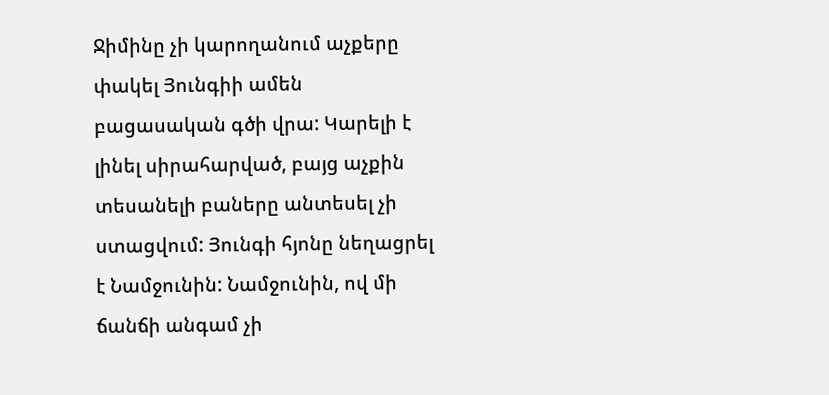Ջիմինը չի կարողանում աչքերը փակել Յունգիի ամեն բացասական գծի վրա: Կարելի է լինել սիրահարված, բայց աչքին տեսանելի բաները անտեսել չի ստացվում: Յունգի հյոնը նեղացրել է Նամջունին: Նամջունին, ով մի ճանճի անգամ չի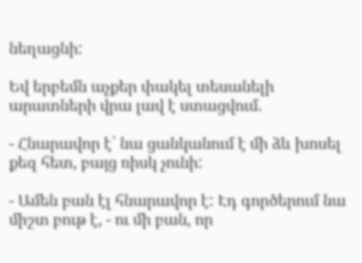նեղացնի:

Եվ երբեմն աչքեր փակել տեսանելի արատների վրա լավ է ստացվում.

- Հնարավոր է՝ նա ցանկանում է մի ձև խոսել քեզ հետ, բայց ռիսկ չունի:

- Ամեն բան էլ հնարավոր է: Էդ գործերում նա միշտ բութ է, - ու մի բան, որ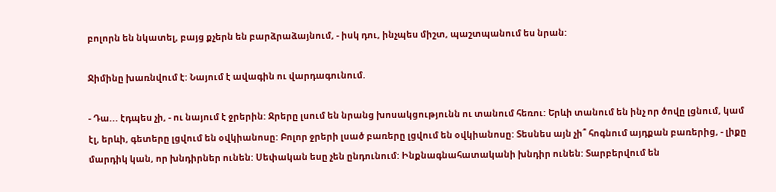բոլորն են նկատել, բայց քչերն են բարձրաձայնում, - իսկ դու, ինչպես միշտ, պաշտպանում ես նրան:

Ջիմինը խառնվում է: Նայում է ավագին ու վարդագունում.

- Դա... էդպես չի, - ու նայում է ջրերին: Ջրերը լսում են նրանց խոսակցությունն ու տանում հեռու: Երևի տանում են ինչ որ ծովը լցնում, կամ էլ, երևի, գետերը լցվում են օվկիանոսը: Բոլոր ջրերի լսած բառերը լցվում են օվկիանոսը: Տեսնես այն չի՞ հոգնում այդքան բառերից, - լիքը մարդիկ կան, որ խնդիրներ ունեն: Սեփական եսը չեն ընդունում: Ինքնագնահատականի խնդիր ունեն: Տարբերվում են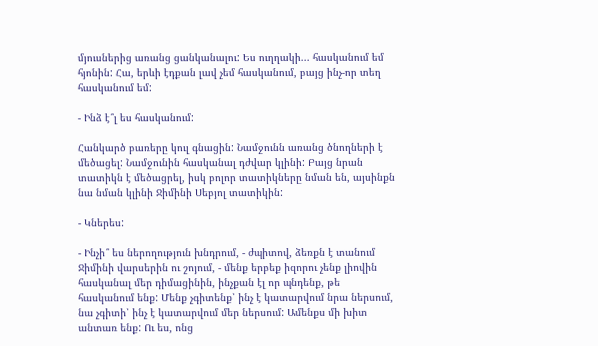մյուսներից առանց ցանկանալու: Ես ուղղակի... հասկանում եմ հյոնին: Հա, երևի էդքան լավ չեմ հասկանում, բայց ինչ-որ տեղ հասկանում եմ:

- Ինձ է՞լ ես հասկանում:

Հանկարծ բառերը կուլ գնացին: Նամջունն առանց ծնողների է մեծացել: Նամջունին հասկանալ դժվար կլինի: Բայց նրան տատիկն է մեծացրել, իսկ բոլոր տատիկները նման են, այսինքն նա նման կլինի Ջիմինի Սեբյոլ տատիկին:

- Կներես:

- Ինչի՞ ես ներողություն խնդրում, - ժպիտով, ձեռքն է տանում Ջիմինի վարսերին ու շոյում, - մենք երբեք իզորու չենք լիովին հասկանալ մեր դիմացինին, ինչքան էլ որ պնդենք, թե հասկանում ենք: Մենք չգիտենք՝ ինչ է կատարվում նրա ներսում, նա չգիտի՝ ինչ է կատարվում մեր ներսում: Ամենքս մի խիտ անտառ ենք: Ու ես, ոնց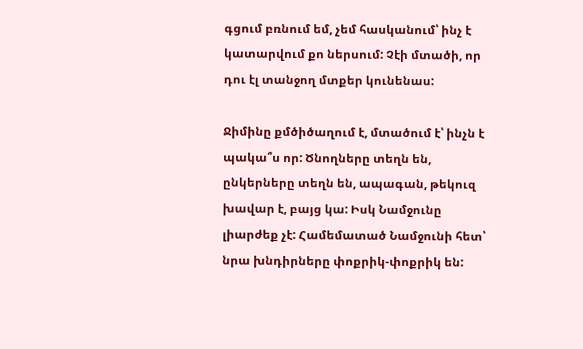գցում բռնում եմ, չեմ հասկանում՝ ինչ է կատարվում քո ներսում: Չէի մտածի, որ դու էլ տանջող մտքեր կունենաս:

Ջիմինը քմծիծաղում է, մտածում է՝ ինչն է պակա՞ս որ: Ծնողները տեղն են, ընկերները տեղն են, ապագան, թեկուզ խավար է, բայց կա: Իսկ Նամջունը լիարժեք չէ: Համեմատած Նամջունի հետ՝ նրա խնդիրները փոքրիկ-փոքրիկ են: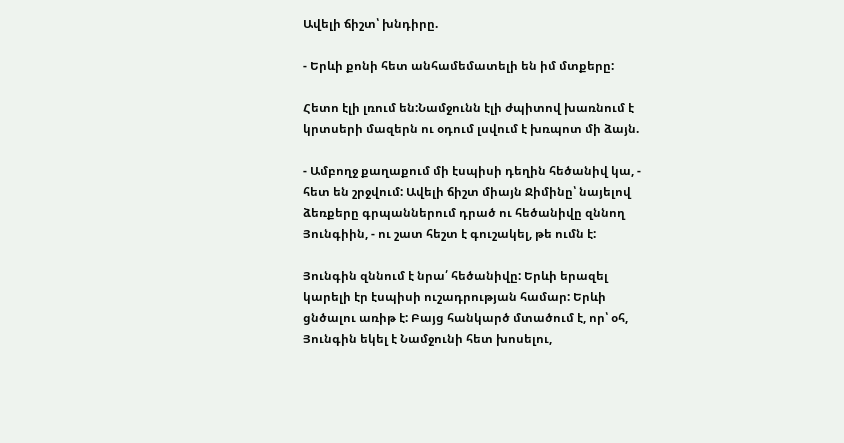Ավելի ճիշտ՝ խնդիրը.

- Երևի քոնի հետ անհամեմատելի են իմ մտքերը:

Հետո էլի լռում են:Նամջունն էլի ժպիտով խառնում է կրտսերի մազերն ու օդում լսվում է խռպոտ մի ձայն.

- Ամբողջ քաղաքում մի էսպիսի դեղին հեծանիվ կա, - հետ են շրջվում: Ավելի ճիշտ միայն Ջիմինը՝ նայելով ձեռքերը գրպաններում դրած ու հեծանիվը զննող Յունգիին, - ու շատ հեշտ է գուշակել, թե ումն է:

Յունգին զննում է նրա՛ հեծանիվը: Երևի երազել կարելի էր էսպիսի ուշադրության համար: Երևի ցնծալու առիթ է: Բայց հանկարծ մտածում է, որ՝ օհ, Յունգին եկել է Նամջունի հետ խոսելու,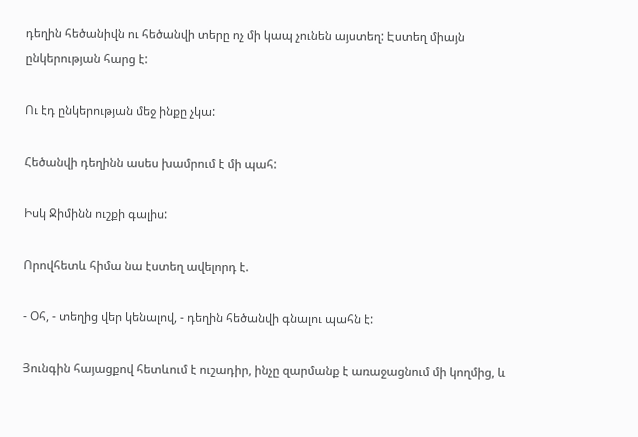դեղին հեծանիվն ու հեծանվի տերը ոչ մի կապ չունեն այստեղ: Էստեղ միայն ընկերության հարց է:

Ու էդ ընկերության մեջ ինքը չկա:

Հեծանվի դեղինն ասես խամրում է մի պահ:

Իսկ Ջիմինն ուշքի գալիս:

Որովհետև հիմա նա էստեղ ավելորդ է.

- Օհ, - տեղից վեր կենալով, - դեղին հեծանվի գնալու պահն է:

Յունգին հայացքով հետևում է ուշադիր, ինչը զարմանք է առաջացնում մի կողմից, և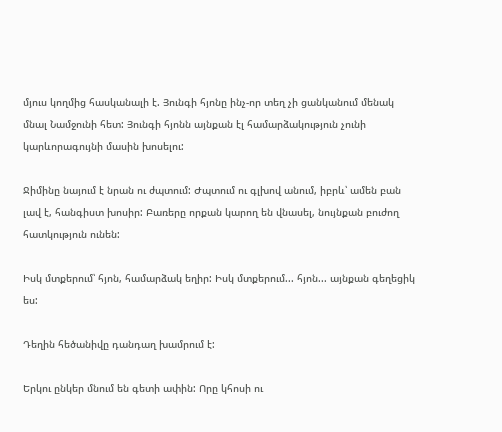մյուս կողմից հասկանալի է. Յունգի հյոնը ինչ-որ տեղ չի ցանկանում մենակ մնալ Նամջունի հետ: Յունգի հյոնն այնքան էլ համարձակություն չունի կարևորագույնի մասին խոսելու:

Ջիմինը նայում է նրան ու ժպտում: Ժպտում ու գլխով անում, իբրև՝ ամեն բան լավ է, հանգիստ խոսիր: Բառերը որքան կարող են վնասել, նույնքան բուժող հատկություն ունեն:

Իսկ մտքերում՝ հյոն, համարձակ եղիր: Իսկ մտքերում... հյոն... այնքան գեղեցիկ ես:

Դեղին հեծանիվը դանդաղ խամրում է:

Երկու ընկեր մնում են գետի ափին: Որը կհոսի ու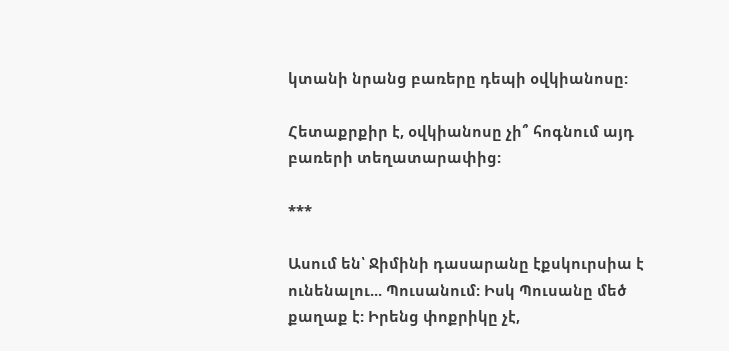կտանի նրանց բառերը դեպի օվկիանոսը:

Հետաքրքիր է, օվկիանոսը չի՞ հոգնում այդ բառերի տեղատարափից:

***

Ասում են՝ Ջիմինի դասարանը էքսկուրսիա է ունենալու... Պուսանում: Իսկ Պուսանը մեծ քաղաք է: Իրենց փոքրիկը չէ,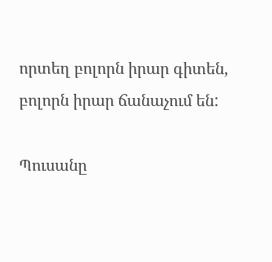որտեղ բոլորն իրար գիտեն, բոլորն իրար ճանաչում են:

Պուսանը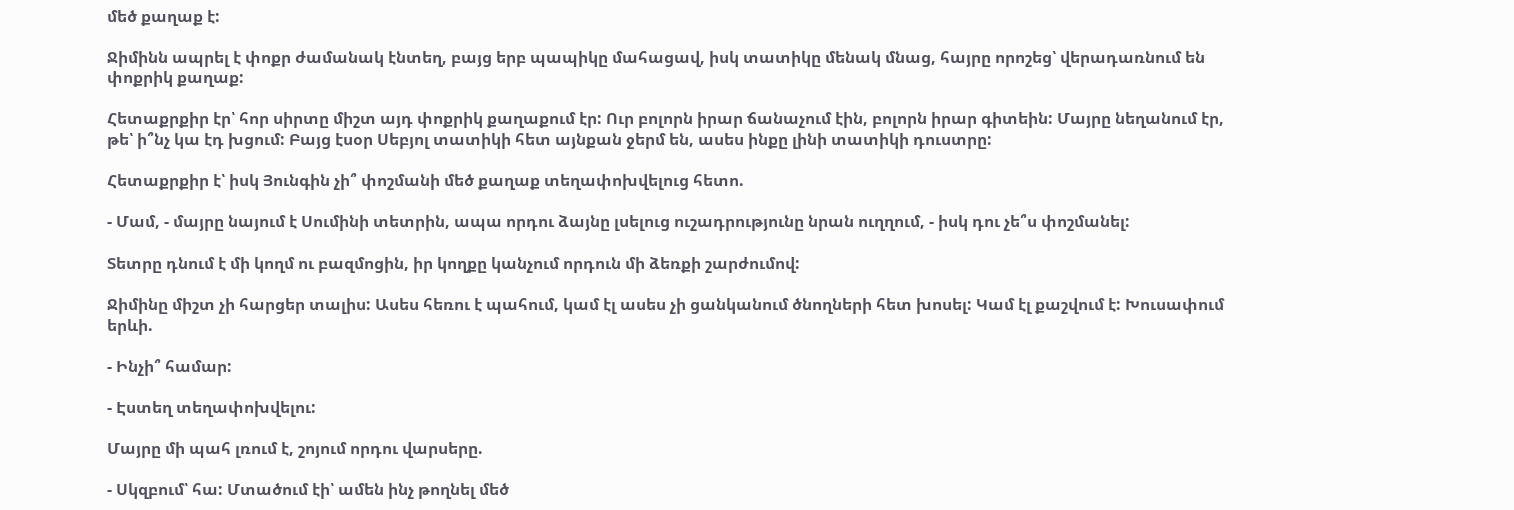մեծ քաղաք է:

Ջիմինն ապրել է փոքր ժամանակ էնտեղ, բայց երբ պապիկը մահացավ, իսկ տատիկը մենակ մնաց, հայրը որոշեց՝ վերադառնում են փոքրիկ քաղաք:

Հետաքրքիր էր՝ հոր սիրտը միշտ այդ փոքրիկ քաղաքում էր: Ուր բոլորն իրար ճանաչում էին, բոլորն իրար գիտեին: Մայրը նեղանում էր, թե՝ ի՞նչ կա էդ խցում: Բայց էսօր Սեբյոլ տատիկի հետ այնքան ջերմ են, ասես ինքը լինի տատիկի դուստրը:

Հետաքրքիր է՝ իսկ Յունգին չի՞ փոշմանի մեծ քաղաք տեղափոխվելուց հետո.

- Մամ, - մայրը նայում է Սումինի տետրին, ապա որդու ձայնը լսելուց ուշադրությունը նրան ուղղում, - իսկ դու չե՞ս փոշմանել:

Տետրը դնում է մի կողմ ու բազմոցին, իր կողքը կանչում որդուն մի ձեռքի շարժումով:

Ջիմինը միշտ չի հարցեր տալիս: Ասես հեռու է պահում, կամ էլ ասես չի ցանկանում ծնողների հետ խոսել: Կամ էլ քաշվում է: Խուսափում երևի.

- Ինչի՞ համար:

- Էստեղ տեղափոխվելու:

Մայրը մի պահ լռում է, շոյում որդու վարսերը.

- Սկզբում՝ հա: Մտածում էի՝ ամեն ինչ թողնել մեծ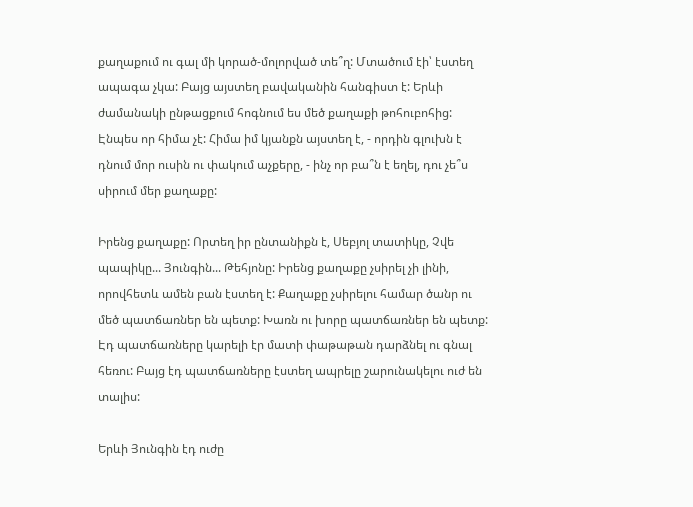քաղաքում ու գալ մի կորած-մոլորված տե՞ղ: Մտածում էի՝ էստեղ ապագա չկա: Բայց այստեղ բավականին հանգիստ է: Երևի ժամանակի ընթացքում հոգնում ես մեծ քաղաքի թոհուբոհից: Էնպես որ հիմա չէ: Հիմա իմ կյանքն այստեղ է, - որդին գլուխն է դնում մոր ուսին ու փակում աչքերը, - ինչ որ բա՞ն է եղել, դու չե՞ս սիրում մեր քաղաքը:

Իրենց քաղաքը: Որտեղ իր ընտանիքն է, Սեբյոլ տատիկը, Չվե պապիկը... Յունգին... Թեհյոնը: Իրենց քաղաքը չսիրել չի լինի, որովհետև ամեն բան էստեղ է: Քաղաքը չսիրելու համար ծանր ու մեծ պատճառներ են պետք: Խառն ու խորը պատճառներ են պետք: Էդ պատճառները կարելի էր մատի փաթաթան դարձնել ու գնալ հեռու: Բայց էդ պատճառները էստեղ ապրելը շարունակելու ուժ են տալիս:

Երևի Յունգին էդ ուժը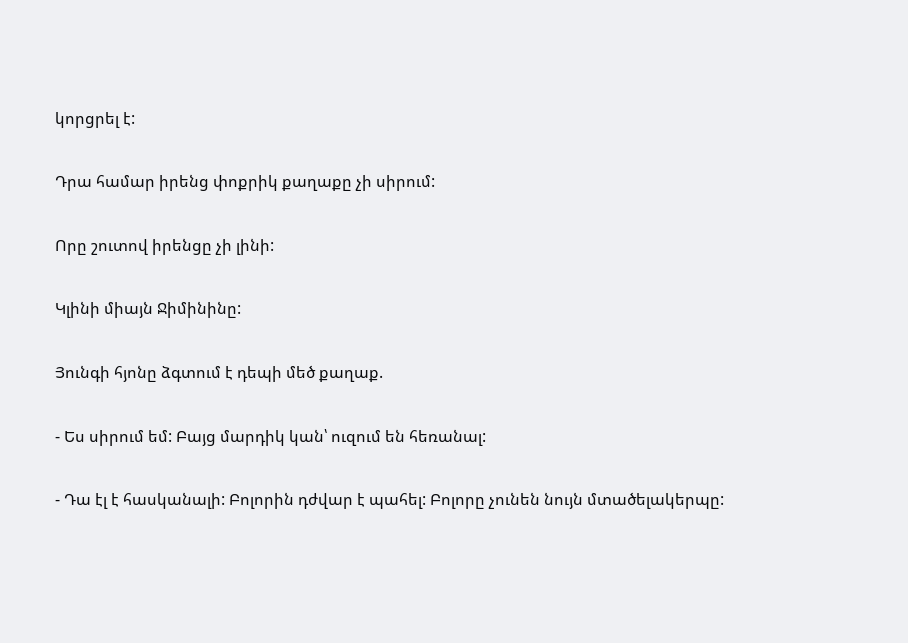կորցրել է:

Դրա համար իրենց փոքրիկ քաղաքը չի սիրում:

Որը շուտով իրենցը չի լինի:

Կլինի միայն Ջիմինինը:

Յունգի հյոնը ձգտում է դեպի մեծ քաղաք.

- Ես սիրում եմ: Բայց մարդիկ կան՝ ուզում են հեռանալ:

- Դա էլ է հասկանալի: Բոլորին դժվար է պահել: Բոլորը չունեն նույն մտածելակերպը: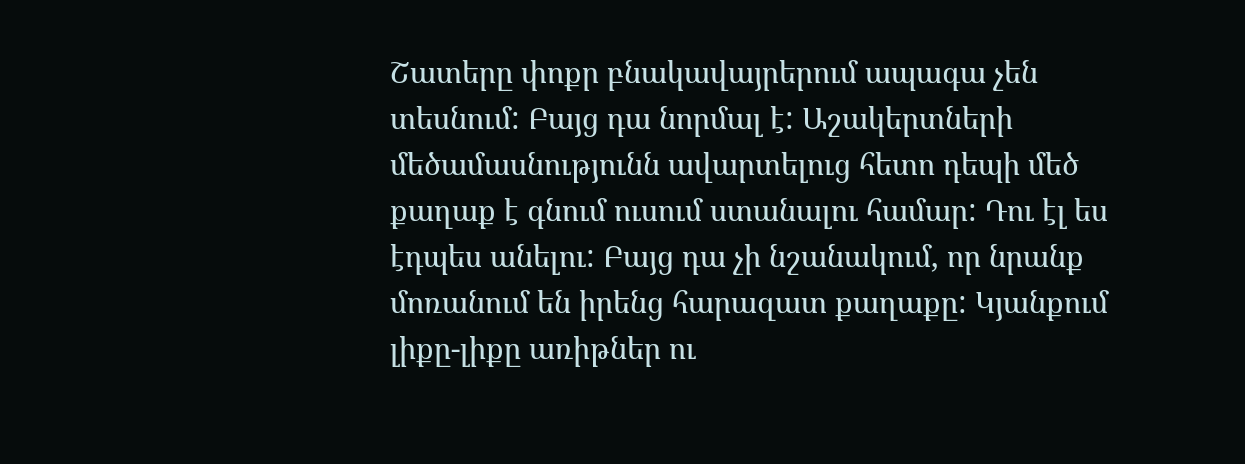Շատերը փոքր բնակավայրերում ապագա չեն տեսնում: Բայց դա նորմալ է: Աշակերտների մեծամասնությունն ավարտելուց հետո դեպի մեծ քաղաք է գնում ուսում ստանալու համար: Դու էլ ես էդպես անելու: Բայց դա չի նշանակում, որ նրանք մոռանում են իրենց հարազատ քաղաքը: Կյանքում լիքը-լիքը առիթներ ու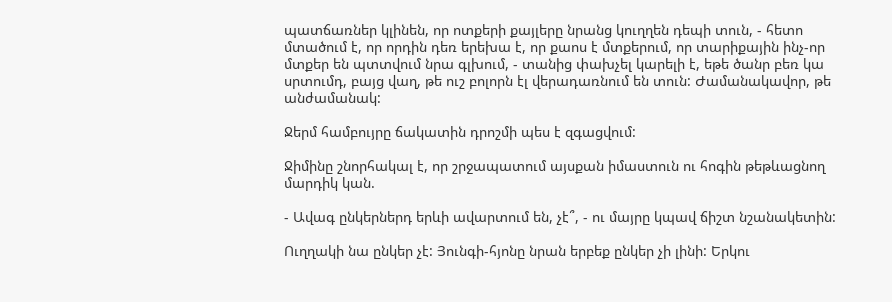պատճառներ կլինեն, որ ոտքերի քայլերը նրանց կուղղեն դեպի տուն, - հետո մտածում է, որ որդին դեռ երեխա է, որ քաոս է մտքերում, որ տարիքային ինչ-որ մտքեր են պտտվում նրա գլխում, - տանից փախչել կարելի է, եթե ծանր բեռ կա սրտումդ, բայց վաղ, թե ուշ բոլորն էլ վերադառնում են տուն: Ժամանակավոր, թե անժամանակ:

Ջերմ համբույրը ճակատին դրոշմի պես է զգացվում:

Ջիմինը շնորհակալ է, որ շրջապատում այսքան իմաստուն ու հոգին թեթևացնող մարդիկ կան.

- Ավագ ընկերներդ երևի ավարտում են, չէ՞, - ու մայրը կպավ ճիշտ նշանակետին:

Ուղղակի նա ընկեր չէ: Յունգի-հյոնը նրան երբեք ընկեր չի լինի: Երկու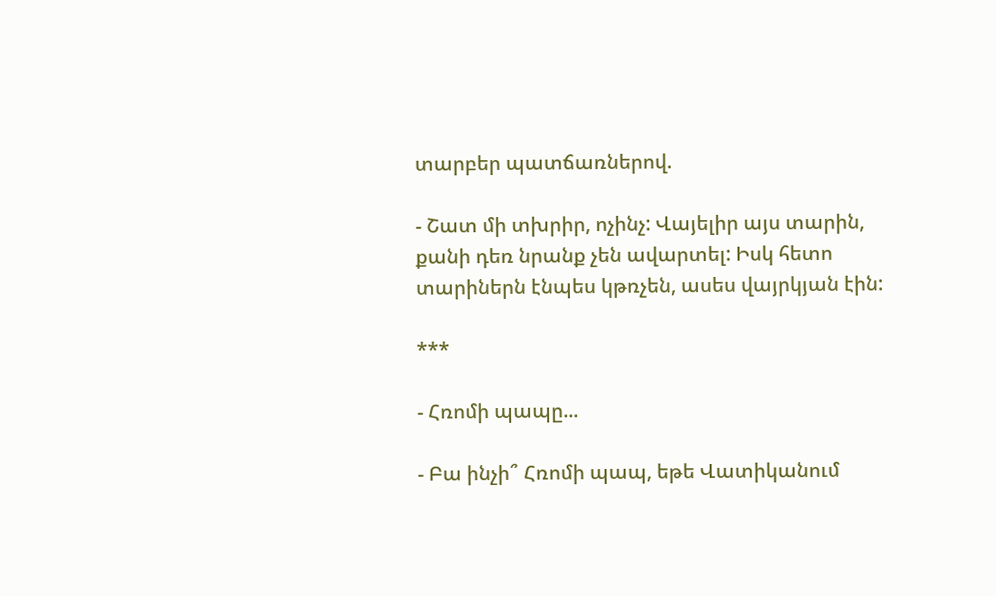տարբեր պատճառներով.

- Շատ մի տխրիր, ոչինչ: Վայելիր այս տարին, քանի դեռ նրանք չեն ավարտել: Իսկ հետո տարիներն էնպես կթռչեն, ասես վայրկյան էին:

***

- Հռոմի պապը...

- Բա ինչի՞ Հռոմի պապ, եթե Վատիկանում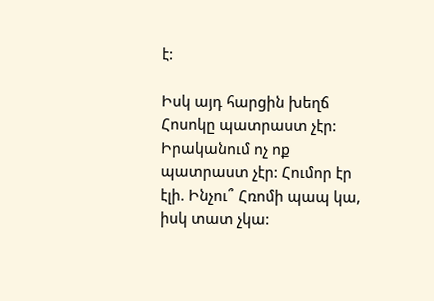է:

Իսկ այդ հարցին խեղճ Հոսոկը պատրաստ չէր: Իրականում ոչ ոք պատրաստ չէր: Հումոր էր էլի. Ինչու՞ Հռոմի պապ կա, իսկ տատ չկա: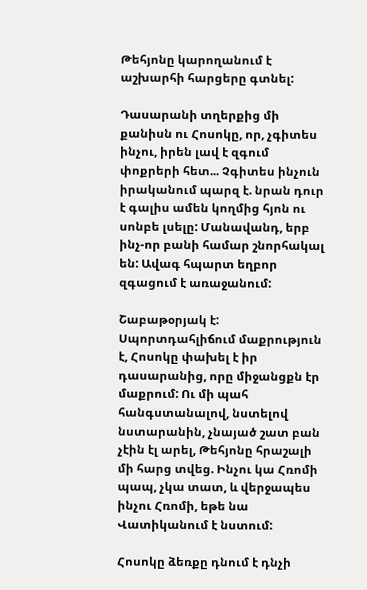Թեհյոնը կարողանում է աշխարհի հարցերը գտնել:

Դասարանի տղերքից մի քանիսն ու Հոսոկը, որ, չգիտես ինչու, իրեն լավ է զգում փոքրերի հետ... Չգիտես ինչուն իրականում պարզ է. նրան դուր է գալիս ամեն կողմից հյոն ու սոնբե լսելը: Մանավանդ, երբ ինչ-որ բանի համար շնորհակալ են: Ավագ հպարտ եղբոր զգացում է առաջանում:

Շաբաթօրյակ է: Սպորտդահլիճում մաքրություն է, Հոսոկը փախել է իր դասարանից, որը միջանցքն էր մաքրում: Ու մի պահ հանգստանալով, նստելով նստարանին, չնայած շատ բան չէին էլ արել, Թեհյոնը հրաշալի մի հարց տվեց. Ինչու կա Հռոմի պապ, չկա տատ, և վերջապես ինչու Հռոմի, եթե նա Վատիկանում է նստում:

Հոսոկը ձեռքը դնում է դնչի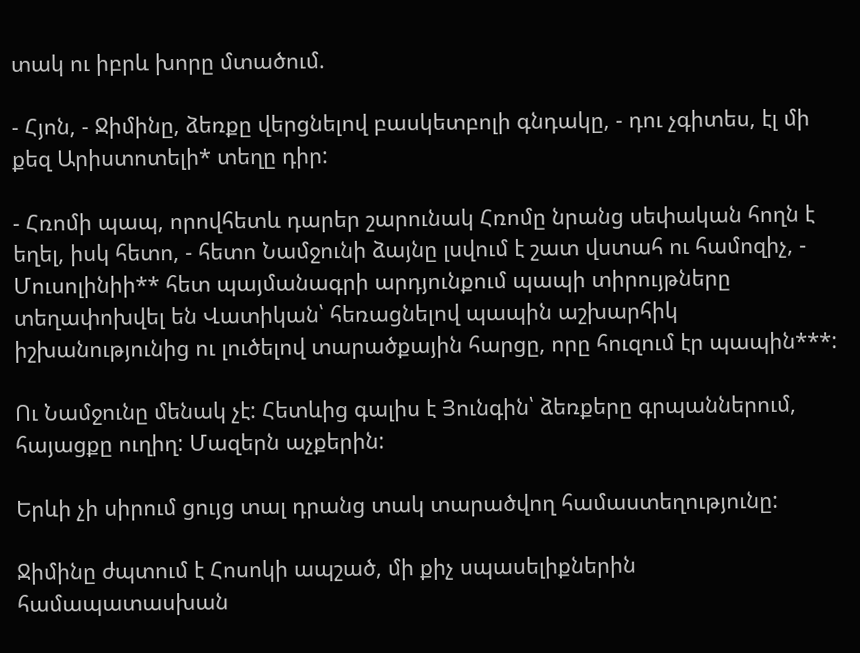տակ ու իբրև խորը մտածում.

- Հյոն, - Ջիմինը, ձեռքը վերցնելով բասկետբոլի գնդակը, - դու չգիտես, էլ մի քեզ Արիստոտելի* տեղը դիր:

- Հռոմի պապ, որովհետև դարեր շարունակ Հռոմը նրանց սեփական հողն է եղել, իսկ հետո, - հետո Նամջունի ձայնը լսվում է շատ վստահ ու համոզիչ, - Մուսոլինիի** հետ պայմանագրի արդյունքում պապի տիրույթները տեղափոխվել են Վատիկան՝ հեռացնելով պապին աշխարհիկ իշխանությունից ու լուծելով տարածքային հարցը, որը հուզում էր պապին***:

Ու Նամջունը մենակ չէ: Հետևից գալիս է Յունգին՝ ձեռքերը գրպաններում, հայացքը ուղիղ: Մազերն աչքերին:

Երևի չի սիրում ցույց տալ դրանց տակ տարածվող համաստեղությունը:

Ջիմինը ժպտում է Հոսոկի ապշած, մի քիչ սպասելիքներին համապատասխան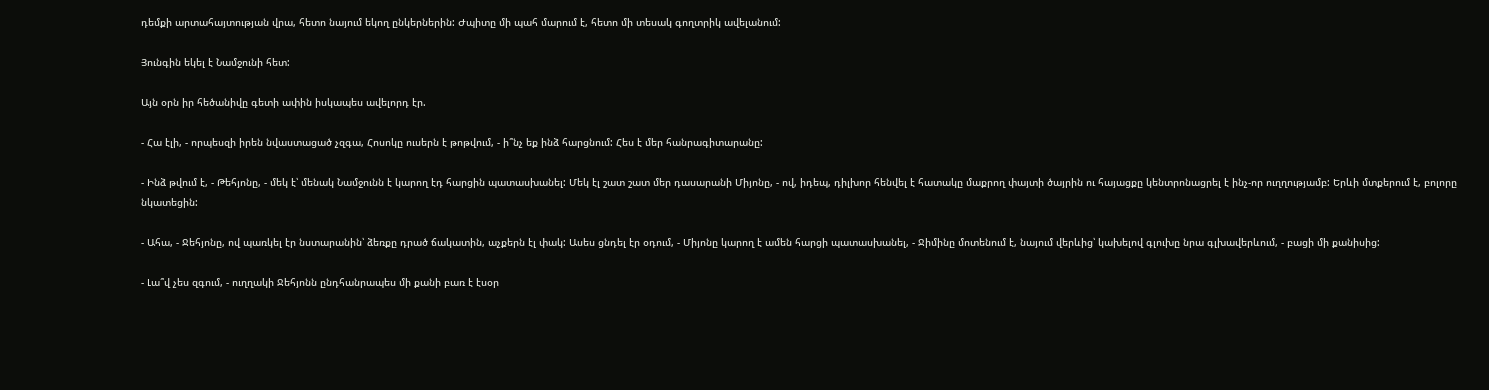դեմքի արտահայտության վրա, հետո նայում եկող ընկերներին: Ժպիտը մի պահ մարում է, հետո մի տեսակ գողտրիկ ավելանում:

Յունգին եկել է Նամջունի հետ:

Այն օրն իր հեծանիվը գետի ափին իսկապես ավելորդ էր.

- Հա էլի, - որպեսզի իրեն նվաստացած չզգա, Հոսոկը ուսերն է թոթվում, - ի՞նչ եք ինձ հարցնում: Հես է մեր հանրագիտարանը:

- Ինձ թվում է, - Թեհյոնը, - մեկ է՝ մենակ Նամջունն է կարող էդ հարցին պատասխանել: Մեկ էլ շատ շատ մեր դասարանի Միյոնը, - ով, իդեպ, դիլխոր հենվել է հատակը մաքրող փայտի ծայրին ու հայացքը կենտրոնացրել է ինչ-որ ուղղությամբ: Երևի մտքերում է, բոլորը նկատեցին:

- Ահա, - Ջեհյոնը, ով պառկել էր նստարանին՝ ձեռքը դրած ճակատին, աչքերն էլ փակ: Ասես ցնդել էր օդում, - Միյոնը կարող է ամեն հարցի պատասխանել, - Ջիմինը մոտենում է, նայում վերևից՝ կախելով գլուխը նրա գլխավերևում, - բացի մի քանիսից:

- Լա՞վ չես զգում, - ուղղակի Ջեհյոնն ընդհանրապես մի քանի բառ է էսօր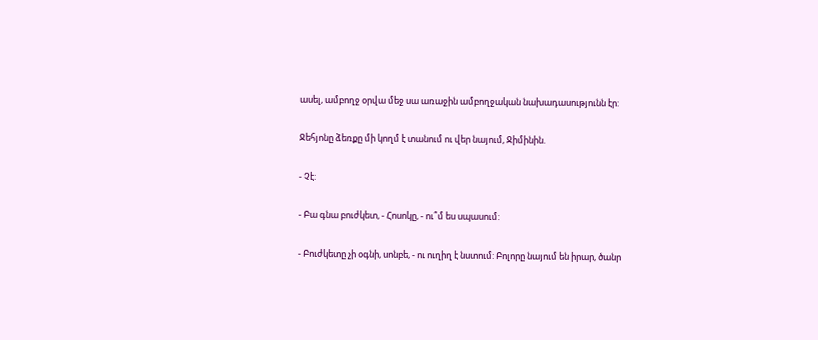ասել, ամբողջ օրվա մեջ սա առաջին ամբողջական նախադասությունն էր:

Ջեհյոնը ձեռքը մի կողմ է տանում ու վեր նայում, Ջիմինին.

- Չէ:

- Բա գնա բուժկետ, - Հոսոկը, - ու՞մ ես սպասում:

- Բուժկետը չի օգնի, սոնբե, - ու ուղիղ է նստում: Բոլորը նայում են իրար, ծանր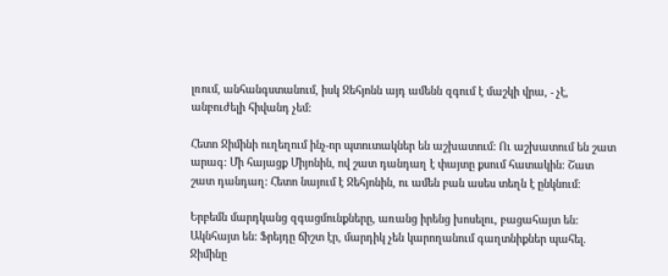լռում, անհանգստանում, իսկ Ջեհյոնն այդ ամենն զգում է մաշկի վրա, - չէ, անբուժելի հիվանդ չեմ:

Հետո Ջիմինի ուղեղում ինչ-որ պտուտակներ են աշխատում: Ու աշխատում են շատ արագ: Մի հայացք Միյոնին, ով շատ դանդաղ է փայտը քսում հատակին: Շատ շատ դանդաղ: Հետո նայում է Ջեհյոնին, ու ամեն բան ասես տեղն է ընկնում:

Երբեմն մարդկանց զգացմունքները, առանց իրենց խոսելու, բացահայտ են: Ակնհայտ են: Ֆրեյդը ճիշտ էր, մարդիկ չեն կարողանում գաղտնիքներ պահել. Ջիմինը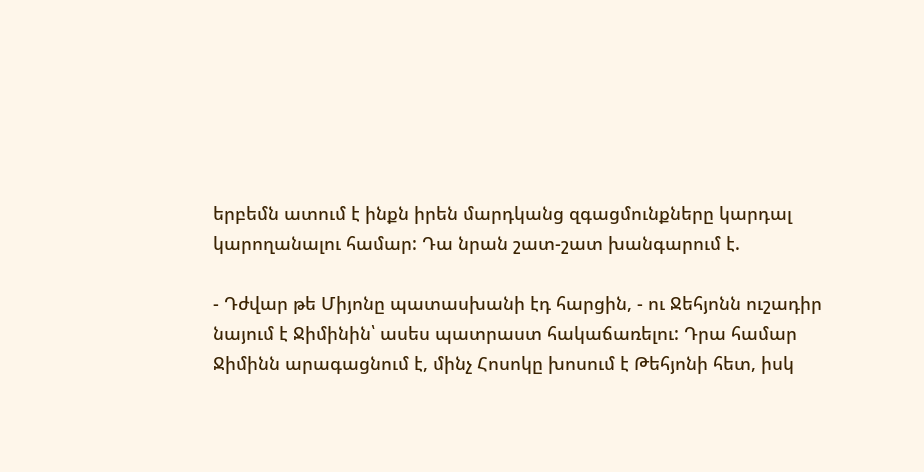երբեմն ատում է ինքն իրեն մարդկանց զգացմունքները կարդալ կարողանալու համար: Դա նրան շատ-շատ խանգարում է.

- Դժվար թե Միյոնը պատասխանի էդ հարցին, - ու Ջեհյոնն ուշադիր նայում է Ջիմինին՝ ասես պատրաստ հակաճառելու: Դրա համար Ջիմինն արագացնում է, մինչ Հոսոկը խոսում է Թեհյոնի հետ, իսկ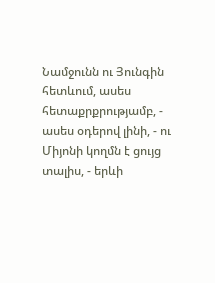Նամջունն ու Յունգին հետևում, ասես հետաքրքրությամբ, - ասես օդերով լինի, - ու Միյոնի կողմն է ցույց տալիս, - երևի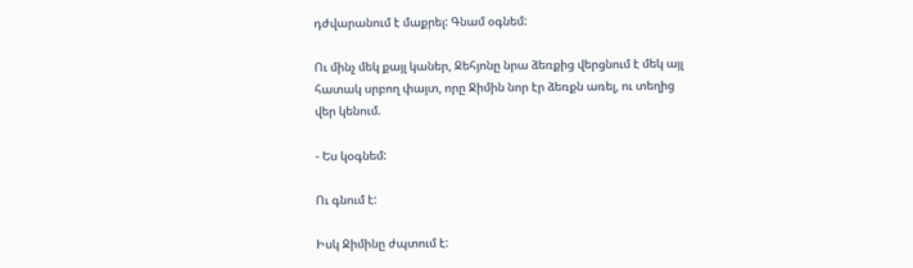դժվարանում է մաքրել: Գնամ օգնեմ:

Ու մինչ մեկ քայլ կաներ, Ջեհյոնը նրա ձեռքից վերցնում է մեկ այլ հատակ սրբող փայտ, որը Ջիմին նոր էր ձեռքն առել, ու տեղից վեր կենում.

- Ես կօգնեմ:

Ու գնում է:

Իսկ Ջիմինը ժպտում է: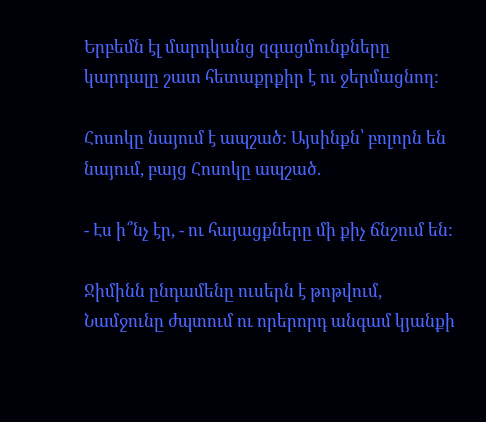Երբեմն էլ մարդկանց զգացմունքները կարդալը շատ հետաքրքիր է ու ջերմացնող:

Հոսոկը նայում է ապշած: Այսինքն՝ բոլորն են նայում, բայց Հոսոկը ապշած.

- Էս ի՞նչ էր, - ու հայացքները մի քիչ ճնշում են:

Ջիմինն ընդամենը ուսերն է թոթվում, Նամջունը ժպտում ու որերորդ անգամ կյանքի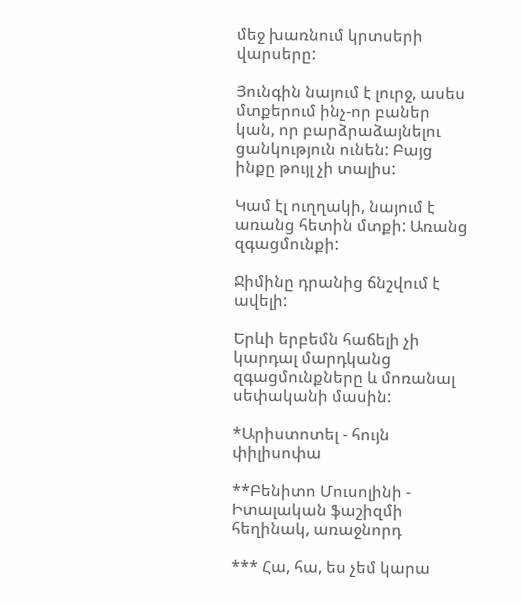մեջ խառնում կրտսերի վարսերը:

Յունգին նայում է լուրջ, ասես մտքերում ինչ-որ բաներ կան, որ բարձրաձայնելու ցանկություն ունեն: Բայց ինքը թույլ չի տալիս:

Կամ էլ ուղղակի, նայում է առանց հետին մտքի: Առանց զգացմունքի:

Ջիմինը դրանից ճնշվում է ավելի:

Երևի երբեմն հաճելի չի կարդալ մարդկանց զգացմունքները և մոռանալ սեփականի մասին:

*Արիստոտել - հույն փիլիսոփա

**Բենիտո Մուսոլինի - Իտալական ֆաշիզմի հեղինակ, առաջնորդ

*** Հա, հա, ես չեմ կարա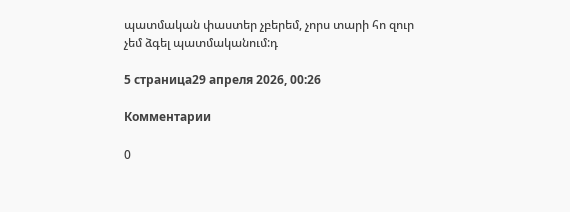պատմական փաստեր չբերեմ, չորս տարի հո զուր չեմ ձգել պատմականում:դ

5 страница29 апреля 2026, 00:26

Комментарии

0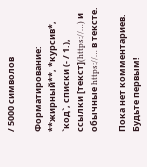/ 5000 символов

Форматирование: **жирный**, *курсив*, `код`, списки (- / 1.), ссылки [текст](https://…) и обычные https://… в тексте.

Пока нет комментариев. Будьте первым!